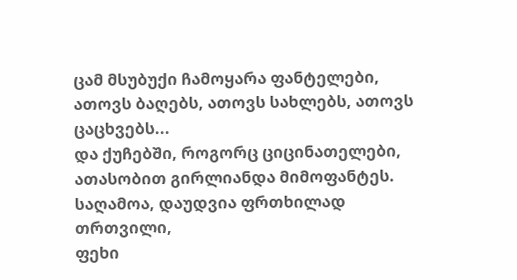ცამ მსუბუქი ჩამოყარა ფანტელები,
ათოვს ბაღებს, ათოვს სახლებს, ათოვს ცაცხვებს...
და ქუჩებში, როგორც ციცინათელები,
ათასობით გირლიანდა მიმოფანტეს.
საღამოა, დაუდვია ფრთხილად თრთვილი,
ფეხი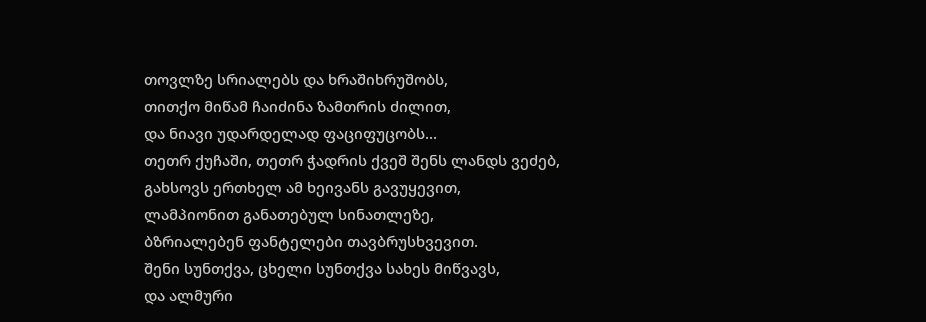თოვლზე სრიალებს და ხრაშიხრუშობს,
თითქო მიწამ ჩაიძინა ზამთრის ძილით,
და ნიავი უდარდელად ფაციფუცობს...
თეთრ ქუჩაში, თეთრ ჭადრის ქვეშ შენს ლანდს ვეძებ,
გახსოვს ერთხელ ამ ხეივანს გავუყევით,
ლამპიონით განათებულ სინათლეზე,
ბზრიალებენ ფანტელები თავბრუსხვევით.
შენი სუნთქვა, ცხელი სუნთქვა სახეს მიწვავს,
და ალმური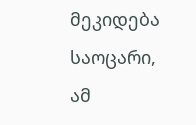მეკიდება საოცარი,
ამ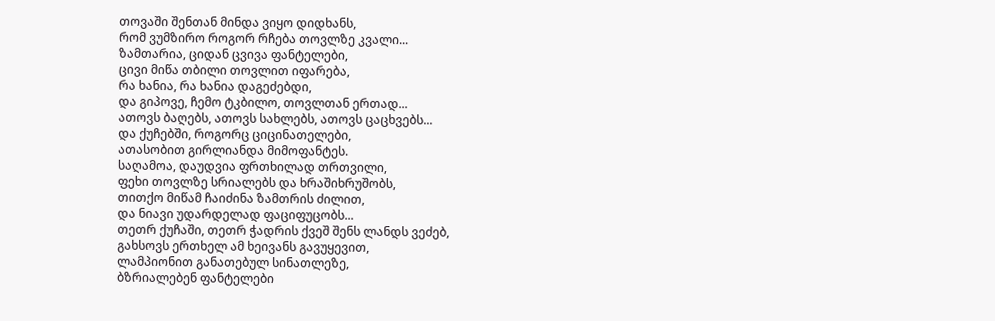თოვაში შენთან მინდა ვიყო დიდხანს,
რომ ვუმზირო როგორ რჩება თოვლზე კვალი...
ზამთარია, ციდან ცვივა ფანტელები,
ცივი მიწა თბილი თოვლით იფარება,
რა ხანია, რა ხანია დაგეძებდი,
და გიპოვე, ჩემო ტკბილო, თოვლთან ერთად...
ათოვს ბაღებს, ათოვს სახლებს, ათოვს ცაცხვებს...
და ქუჩებში, როგორც ციცინათელები,
ათასობით გირლიანდა მიმოფანტეს.
საღამოა, დაუდვია ფრთხილად თრთვილი,
ფეხი თოვლზე სრიალებს და ხრაშიხრუშობს,
თითქო მიწამ ჩაიძინა ზამთრის ძილით,
და ნიავი უდარდელად ფაციფუცობს...
თეთრ ქუჩაში, თეთრ ჭადრის ქვეშ შენს ლანდს ვეძებ,
გახსოვს ერთხელ ამ ხეივანს გავუყევით,
ლამპიონით განათებულ სინათლეზე,
ბზრიალებენ ფანტელები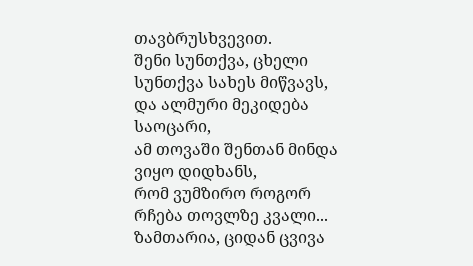თავბრუსხვევით.
შენი სუნთქვა, ცხელი სუნთქვა სახეს მიწვავს,
და ალმური მეკიდება საოცარი,
ამ თოვაში შენთან მინდა ვიყო დიდხანს,
რომ ვუმზირო როგორ რჩება თოვლზე კვალი...
ზამთარია, ციდან ცვივა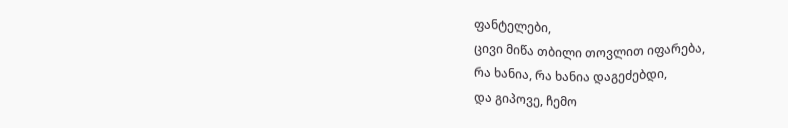ფანტელები,
ცივი მიწა თბილი თოვლით იფარება,
რა ხანია, რა ხანია დაგეძებდი,
და გიპოვე, ჩემო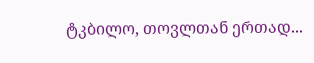ტკბილო, თოვლთან ერთად...